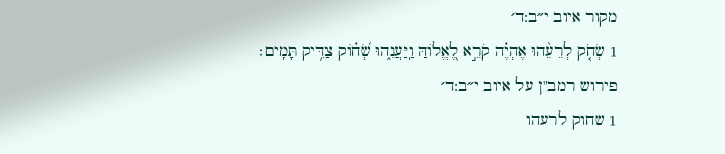מקור איוב י״ב:ד׳
1 שְׂחֹ֤ק לְרֵעֵ֨הוּ אֶהְיֶ֗ה קֹרֵ֣א לֶ֭אֱלוֹהַּ וַֽיַּעֲנֵ֑הוּ שְׂ֝ח֗וֹק צַדִּ֥יק תָּמִֽים׃
פירוש רמב"ן על איוב י״ב:ד׳
1 שחוק לרעהו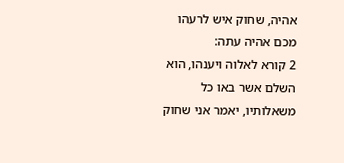אהיה, שחוק איש לרעהו מכם אהיה עתה:
2 קורא לאלוה ויענהו, הוא השלם אשר באו כל משאלותיו, יאמר אני שחוק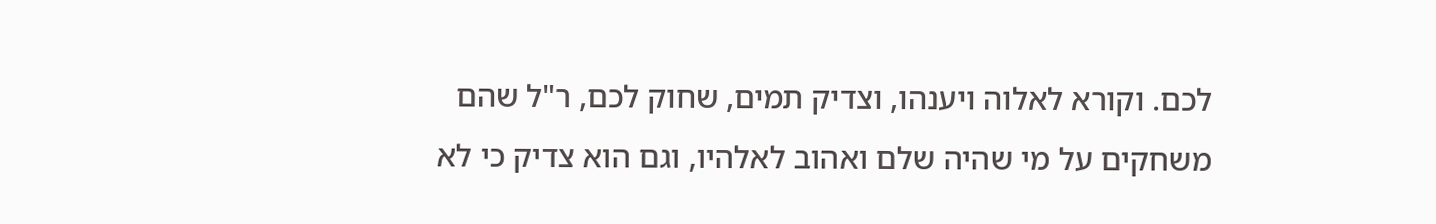לכם. וקורא לאלוה ויענהו, וצדיק תמים, שחוק לכם, ר"ל שהם משחקים על מי שהיה שלם ואהוב לאלהיו, וגם הוא צדיק כי לא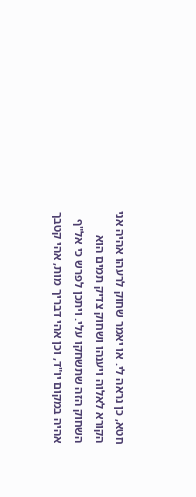חטא, כן נראה לי. או יאמר שחוק לרעהו אהיה אני הקורא לאלוה ויענהו ושחוק צדיק תמים הוא השחוק הזה שתשחקו עלי. ויתכן לפרש כי אל"ף אהיה במקום יו"ד, וכן אהי דבריך מות, אהי קטבך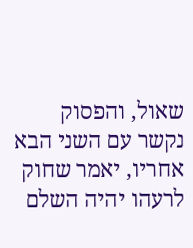שאול, והפסוק נקשר עם השני הבא אחריו, יאמר שחוק לרעהו יהיה השלם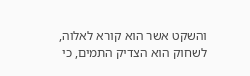והשקט אשר הוא קורא לאלוה, לשחוק הוא הצדיק התמים, כי